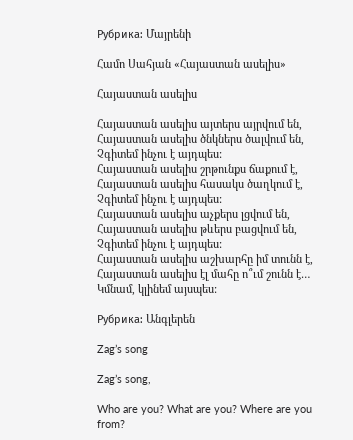Рубрика: Մայրենի

Համո Սահյան «Հայաստան ասելիս»

Հայաստան ասելիս

Հայաստան ասելիս այտերս այրվում են,
Հայաստան ասելիս ծնկներս ծալվում են,
Չգիտեմ ինչու է այդպես:
Հայաստան ասելիս շրթունքս ճաքում է,
Հայաստան ասելիս հասակս ծաղկում է,
Չգիտեմ ինչու է այդպես:
Հայաստան ասելիս աչքերս լցվում են,
Հայաստան ասելիս թևերս բացվում են,
Չգիտեմ ինչու է այդպես:
Հայաստան ասելիս աշխարհը իմ տունն է,
Հայաստան ասելիս էլ մահը ո՞ւմ շունն է…
Կմնամ, կլինեմ այսպես:

Рубрика: Անգլերեն

Zag’s song

Zag’s song,

Who are you? What are you? Where are you from?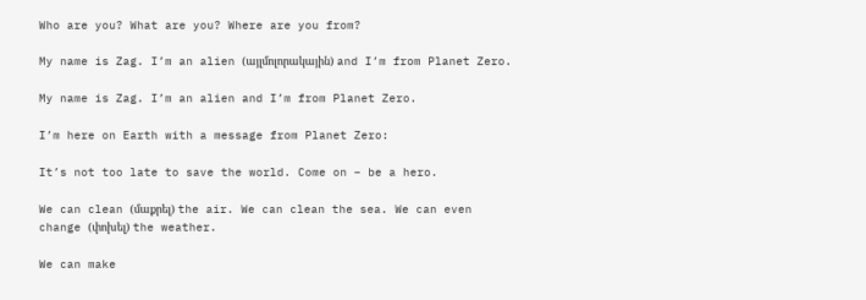Who are you? What are you? Where are you from?

My name is Zag. I’m an alien (այլմոլորակային) and I’m from Planet Zero.

My name is Zag. I’m an alien and I’m from Planet Zero.

I’m here on Earth with a message from Planet Zero:

It’s not too late to save the world. Come on – be a hero.

We can clean (մաքրել) the air. We can clean the sea. We can even change (փոխել) the weather.

We can make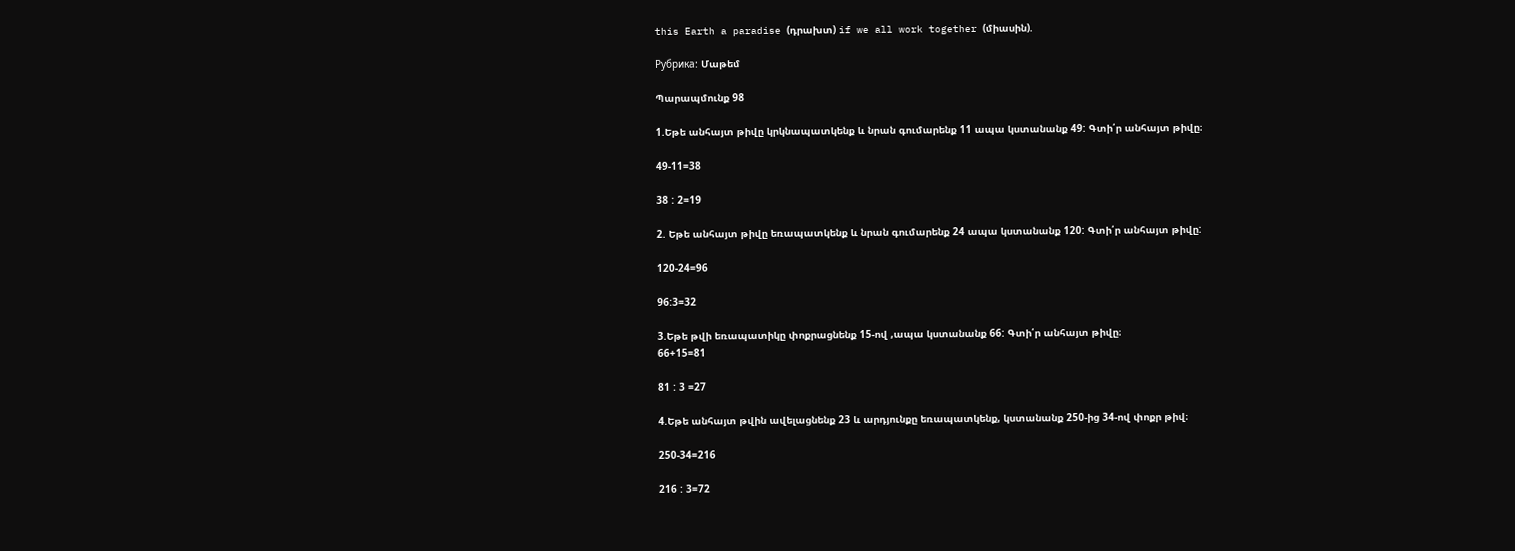this Earth a paradise (դրախտ) if we all work together (միասին).

Рубрика: Մաթեմ

Պարապմունք 98

1.Եթե անհայտ թիվը կրկնապատկենք և նրան գումարենք 11 ապա կստանանք 49: Գտի՛ր անհայտ թիվը։

49-11=38

38 : 2=19

2. Եթե անհայտ թիվը եռապատկենք և նրան գումարենք 24 ապա կստանանք 120: Գտի՛ր անհայտ թիվը:

120-24=96

96:3=32

3.Եթե թվի եռապատիկը փոքրացնենք 15-ով ,ապա կստանանք 66: Գտի՛ր անհայտ թիվը։
66+15=81

81 : 3 =27

4.Եթե անհայտ թվին ավելացնենք 23 և արդյունքը եռապատկենք, կստանանք 250-ից 34-ով փոքր թիվ։

250-34=216

216 : 3=72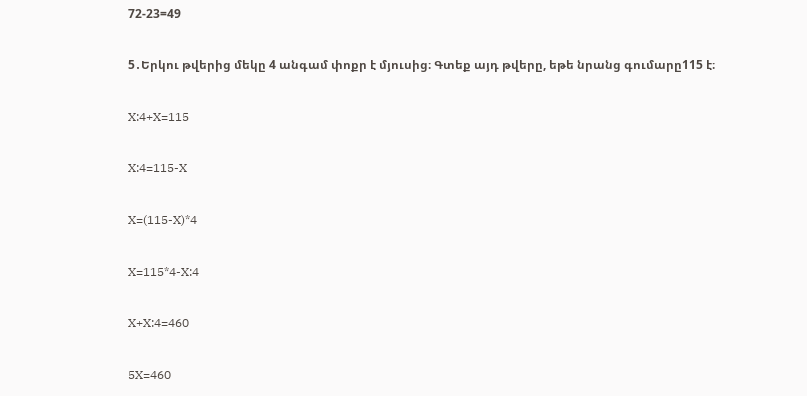72-23=49

5․Երկու թվերից մեկը 4 անգամ փոքր է մյուսից։ Գտեք այդ թվերը, եթե նրանց գումարը115 է։

X:4+X=115

X:4=115-X

X=(115-X)*4

X=115*4-X:4

X+X:4=460

5X=460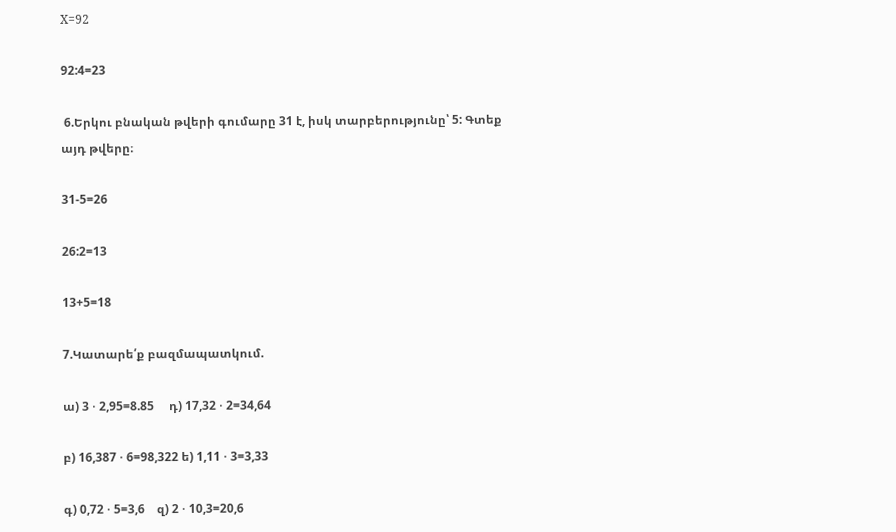X=92

92:4=23

 6.Երկու բնական թվերի գումարը 31 է, իսկ տարբերությունը՝ 5: Գտեք  այդ թվերը։

31-5=26

26:2=13

13+5=18

7.Կատարե՛ք բազմապատկում.

ա) 3 ⋅ 2,95=8.85     դ) 17,32 ⋅ 2=34,64

բ) 16,387 ⋅ 6=98,322 ե) 1,11 ⋅ 3=3,33

գ) 0,72 ⋅ 5=3,6    զ) 2 ⋅ 10,3=20,6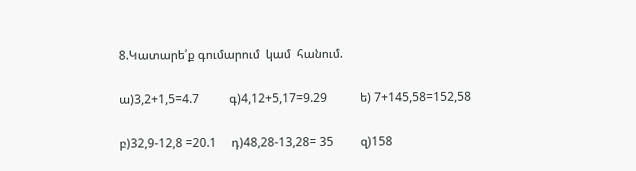8.Կատարե՛ք գումարում  կամ  հանում.

ա)3,2+1,5=4.7          գ)4,12+5,17=9.29           ե) 7+145,58=152,58

բ)32,9-12,8 =20.1     դ)48,28-13,28= 35         զ)158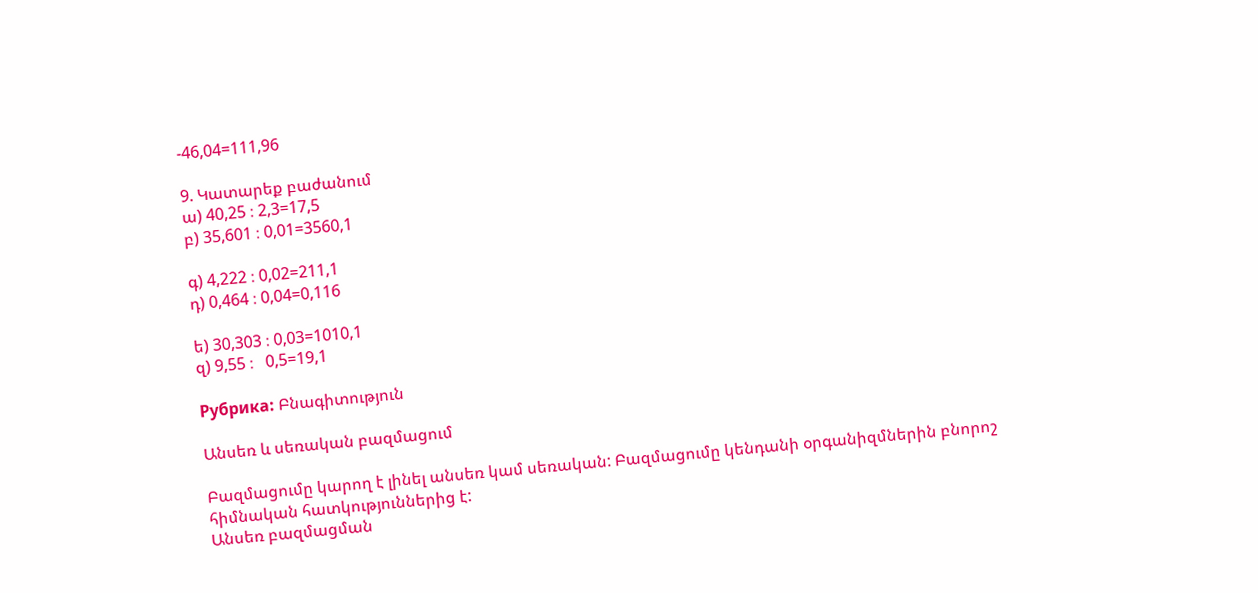-46,04=111,96

9. Կատարեք բաժանում
ա) 40,25 ։ 2,3=17,5
բ) 35,601 ։ 0,01=3560,1

գ) 4,222 ։ 0,02=211,1
դ) 0,464 ։ 0,04=0,116

ե) 30,303 ։ 0,03=1010,1
զ) 9,55 ։   0,5=19,1

Рубрика: Բնագիտություն

Անսեռ և սեռական բազմացում

Բազմացումը կարող է լինել անսեռ կամ սեռական: Բազմացումը կենդանի օրգանիզմներին բնորոշ հիմնական հատկություններից է:
Անսեռ բազմացման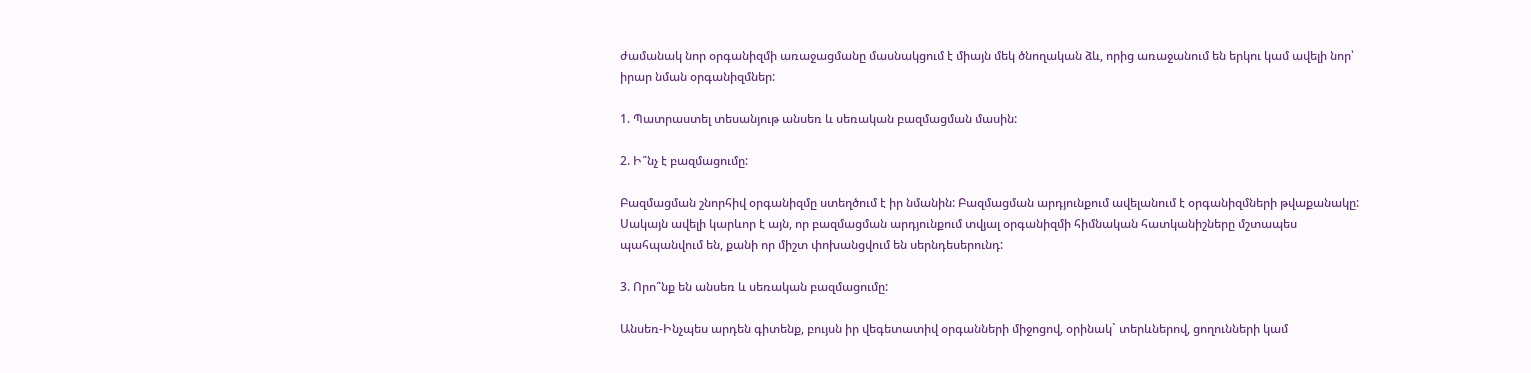ժամանակ նոր օրգանիզմի առաջացմանը մասնակցում է միայն մեկ ծնողական ձև, որից առաջանում են երկու կամ ավելի նոր՝ իրար նման օրգանիզմներ:

1. Պատրաստել տեսանյութ անսեռ և սեռական բազմացման մասին:

2. Ի՞նչ է բազմացումը:

Բազմացման շնորհիվ օրգանիզմը ստեղծում է իր նմանին: Բազմացման արդյունքում ավելանում է օրգանիզմների թվաքանակը: Սակայն ավելի կարևոր է այն, որ բազմացման արդյունքում տվյալ օրգանիզմի հիմնական հատկանիշները մշտապես պահպանվում են, քանի որ միշտ փոխանցվում են սերնդեսերունդ:

3. Որո՞նք են անսեռ և սեռական բազմացումը:

Անսեռ-Ինչպես արդեն գիտենք, բույսն իր վեգետատիվ օրգանների միջոցով, օրինակ` տերևներով, ցողունների կամ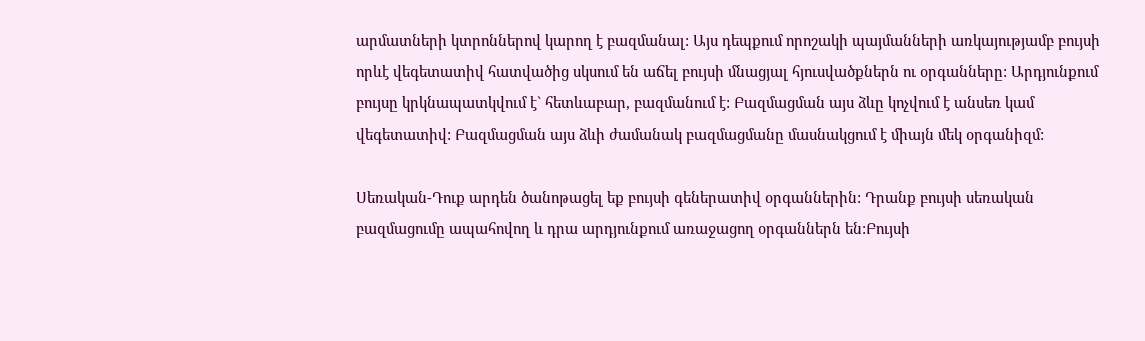արմատների կտրոններով կարող է բազմանալ: Այս դեպքում որոշակի պայմանների առկայությամբ բույսի որևէ վեգետատիվ հատվածից սկսում են աճել բույսի մնացյալ հյուսվածքներն ու օրգանները: Արդյունքում բույսը կրկնապատկվում է` հետևաբար, բազմանում է: Բազմացման այս ձևը կոչվում է անսեռ կամ վեգետատիվ: Բազմացման այս ձևի ժամանակ բազմացմանը մասնակցում է միայն մեկ օրգանիզմ:

Սեռական-Դուք արդեն ծանոթացել եք բույսի գեներատիվ օրգաններին: Դրանք բույսի սեռական բազմացումը ապահովող և դրա արդյունքում առաջացող օրգաններն են:Բույսի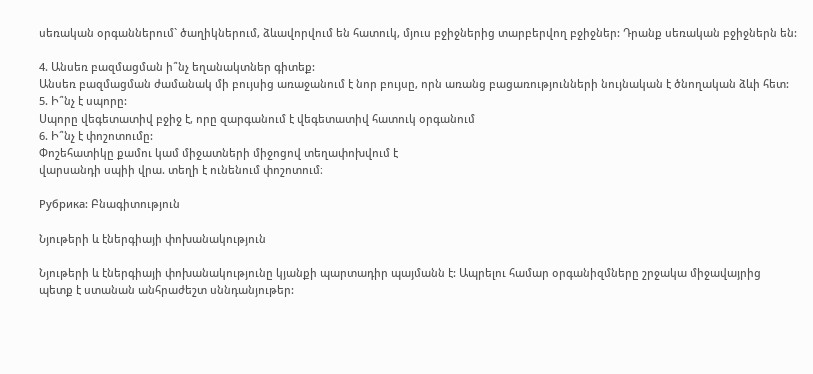սեռական օրգաններում` ծաղիկներում, ձևավորվում են հատուկ, մյուս բջիջներից տարբերվող բջիջներ: Դրանք սեռական բջիջներն են:

4. Անսեռ բազմացման ի՞նչ եղանակտներ գիտեք:
Անսեռ բազմացման ժամանակ մի բույսից առաջանում է նոր բույսը, որն առանց բացառությունների նույնական է ծնողական ձևի հետ:
5. Ի՞նչ է սպորը:
Սպորը վեգետատիվ բջիջ է, որը զարգանում է վեգետատիվ հատուկ օրգանում
6. Ի՞նչ է փոշոտումը:
Փոշեհատիկը քամու կամ միջատների միջոցով տեղափոխվում է
վարսանդի սպիի վրա. տեղի է ունենում փոշոտում։

Рубрика: Բնագիտություն

Նյութերի և էներգիայի փոխանակություն

Նյութերի և էներգիայի փոխանակությունը կյանքի պարտադիր պայմանն է: Ապրելու համար օրգանիզմները շրջակա միջավայրից պետք է ստանան անհրաժեշտ սննդանյութեր: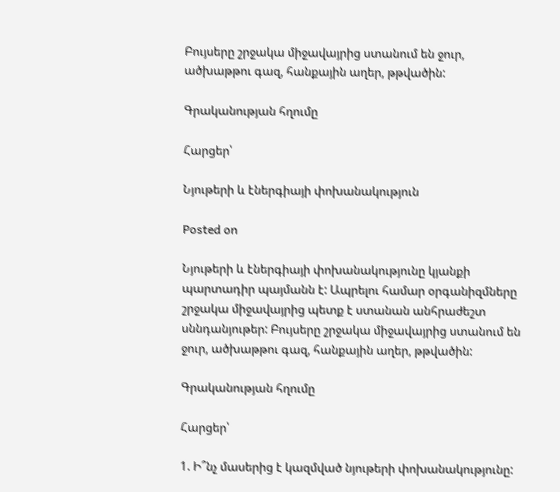Բույսերը շրջակա միջավայրից ստանում են ջուր, ածխաթթու գազ, հանքային աղեր, թթվածին:

Գրականության հղումը

Հարցեր՝

Նյութերի և էներգիայի փոխանակություն

Posted on

Նյութերի և էներգիայի փոխանակությունը կյանքի պարտադիր պայմանն է: Ապրելու համար օրգանիզմները շրջակա միջավայրից պետք է ստանան անհրաժեշտ սննդանյութեր: Բույսերը շրջակա միջավայրից ստանում են ջուր, ածխաթթու գազ, հանքային աղեր, թթվածին:

Գրականության հղումը

Հարցեր՝

1. Ի՞նչ մասերից է կազմված նյութերի փոխանակությունը: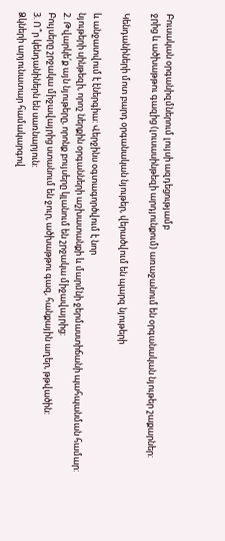Բուսական օրգանիզմներում լույսի ազդեցությամբ
ջրից և ածխաթթու գազից (լուսասինթեզի արդյունքում) առաջանում են օրգանական նյութեր շաքարներ:

Կենդանիների մոտ բարդ օրգանական նյութեր, վերածվում են պարզ նյութերի

և անջատվում է էներգիա: Վերջինս օգտագործվում է նոր
նյութերի սինթեզի, որոշ ներքին օրգանների աշխատանքի և մարմնի ջերմաստիճանի պահպանման համար:
2. Թվարկե՛ք այն նյութերը, որոնք բույսերը կլանում են շրջակա միջավայրից:
Բույսերը շրջակա միջավայրից ստանում են ջուր, ածխաթթու գազ, հանքային աղեր, թթվածին:
3. Ո՞ր կենդանիներն են սառնարյուն:
Ձկների արյունատար համակարգով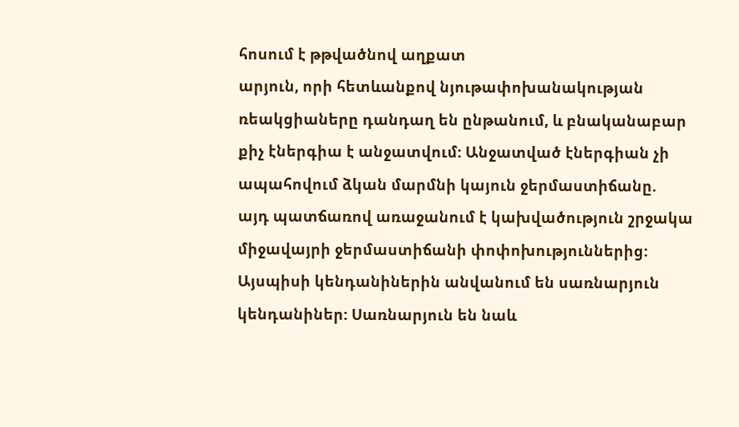հոսում է թթվածնով աղքատ
արյուն, որի հետևանքով նյութափոխանակության ռեակցիաները դանդաղ են ընթանում, և բնականաբար
քիչ էներգիա է անջատվում: Անջատված էներգիան չի
ապահովում ձկան մարմնի կայուն ջերմաստիճանը.
այդ պատճառով առաջանում է կախվածություն շրջակա միջավայրի ջերմաստիճանի փոփոխություններից:
Այսպիսի կենդանիներին անվանում են սառնարյուն
կենդանիներ: Սառնարյուն են նաև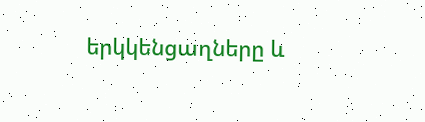երկկենցաղները և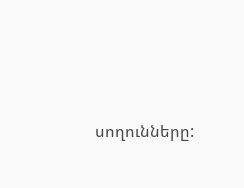սողունները: